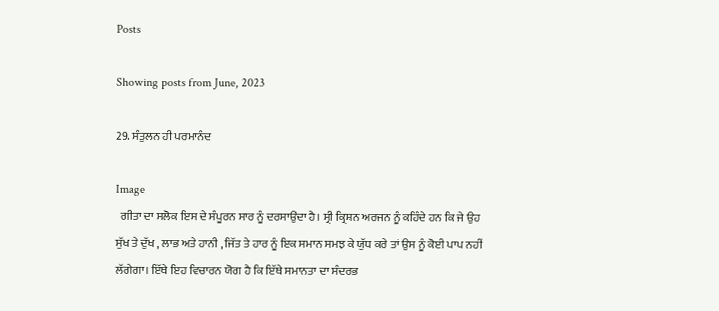Posts

Showing posts from June, 2023

29. ਸੰਤੁਲਨ ਹੀ ਪਰਮਾਨੰਦ

Image
  ਗੀਤਾ ਦਾ ਸਲੋਕ ਇਸ ਦੇ ਸੰਪੂਰਨ ਸਾਰ ਨੂੰ ਦਰਸਾਉਂਦਾ ਹੈ। ਸ੍ਰੀ ਕ੍ਰਿਸ਼ਨ ਅਰਜਨ ਨੂੰ ਕਹਿੰਦੇ ਹਨ ਕਿ ਜੇ ਉਹ ਸੁੱਖ ਤੇ ਦੁੱਖ , ਲਾਭ ਅਤੇ ਹਾਨੀ , ਜਿੱਤ ਤੇ ਹਾਰ ਨੂੰ ਇਕ ਸਮਾਨ ਸਮਝ ਕੇ ਯੁੱਧ ਕਰੇ ਤਾਂ ਉਸ ਨੂੰ ਕੋਈ ਪਾਪ ਨਹੀਂ ਲੱਗੇਗਾ। ਇੱਥੇ ਇਹ ਵਿਚਾਰਨ ਯੋਗ ਹੈ ਕਿ ਇੱਥੇ ਸਮਾਨਤਾ ਦਾ ਸੰਦਰਭ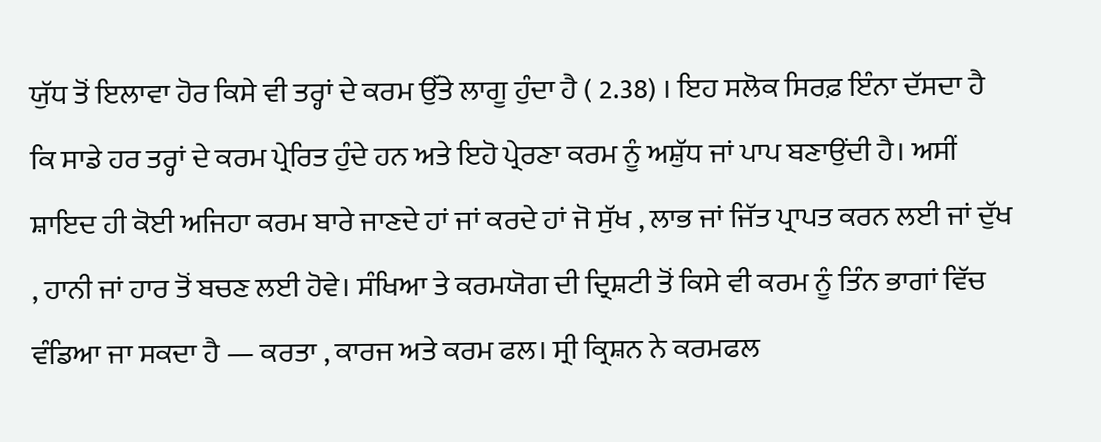ਯੁੱਧ ਤੋਂ ਇਲਾਵਾ ਹੋਰ ਕਿਸੇ ਵੀ ਤਰ੍ਹਾਂ ਦੇ ਕਰਮ ਉੱਤੇ ਲਾਗੂ ਹੁੰਦਾ ਹੈ ( 2.38) । ਇਹ ਸਲੋਕ ਸਿਰਫ਼ ਇੰਨਾ ਦੱਸਦਾ ਹੈ ਕਿ ਸਾਡੇ ਹਰ ਤਰ੍ਹਾਂ ਦੇ ਕਰਮ ਪ੍ਰੇਰਿਤ ਹੁੰਦੇ ਹਨ ਅਤੇ ਇਹੋ ਪ੍ਰੇਰਣਾ ਕਰਮ ਨੂੰ ਅਸ਼ੁੱਧ ਜਾਂ ਪਾਪ ਬਣਾਉਂਦੀ ਹੈ। ਅਸੀਂ ਸ਼ਾਇਦ ਹੀ ਕੋਈ ਅਜਿਹਾ ਕਰਮ ਬਾਰੇ ਜਾਣਦੇ ਹਾਂ ਜਾਂ ਕਰਦੇ ਹਾਂ ਜੋ ਸੁੱਖ , ਲਾਭ ਜਾਂ ਜਿੱਤ ਪ੍ਰਾਪਤ ਕਰਨ ਲਈ ਜਾਂ ਦੁੱਖ , ਹਾਨੀ ਜਾਂ ਹਾਰ ਤੋਂ ਬਚਣ ਲਈ ਹੋਵੇ। ਸੰਖਿਆ ਤੇ ਕਰਮਯੋਗ ਦੀ ਦ੍ਰਿਸ਼ਟੀ ਤੋਂ ਕਿਸੇ ਵੀ ਕਰਮ ਨੂੰ ਤਿੰਨ ਭਾਗਾਂ ਵਿੱਚ ਵੰਡਿਆ ਜਾ ਸਕਦਾ ਹੈ — ਕਰਤਾ , ਕਾਰਜ ਅਤੇ ਕਰਮ ਫਲ। ਸ੍ਰੀ ਕ੍ਰਿਸ਼ਨ ਨੇ ਕਰਮਫਲ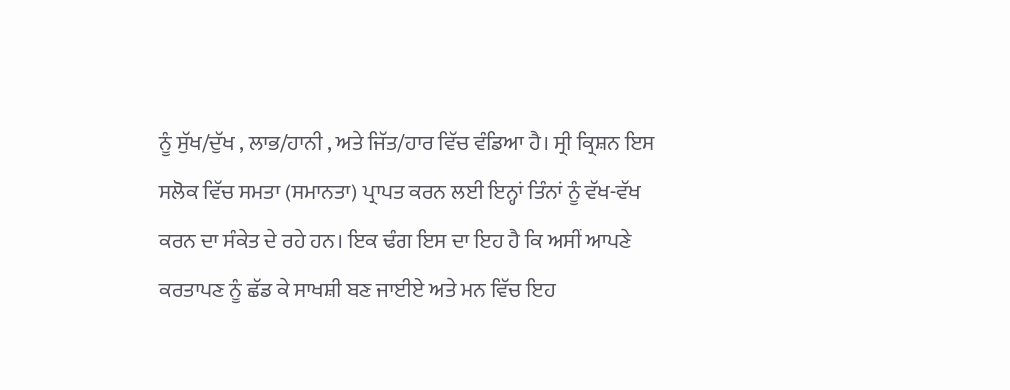ਨੂੰ ਸੁੱਖ/ਦੁੱਖ , ਲਾਭ/ਹਾਨੀ , ਅਤੇ ਜਿੱਤ/ਹਾਰ ਵਿੱਚ ਵੰਡਿਆ ਹੈ। ਸ੍ਰੀ ਕ੍ਰਿਸ਼ਨ ਇਸ ਸਲੋਕ ਵਿੱਚ ਸਮਤਾ (ਸਮਾਨਤਾ) ਪ੍ਰਾਪਤ ਕਰਨ ਲਈ ਇਨ੍ਹਾਂ ਤਿੰਨਾਂ ਨੂੰ ਵੱਖ-ਵੱਖ ਕਰਨ ਦਾ ਸੰਕੇਤ ਦੇ ਰਹੇ ਹਨ। ਇਕ ਢੰਗ ਇਸ ਦਾ ਇਹ ਹੈ ਕਿ ਅਸੀਂ ਆਪਣੇ ਕਰਤਾਪਣ ਨੂੰ ਛੱਡ ਕੇ ਸਾਖਸ਼ੀ ਬਣ ਜਾਈਏ ਅਤੇ ਮਨ ਵਿੱਚ ਇਹ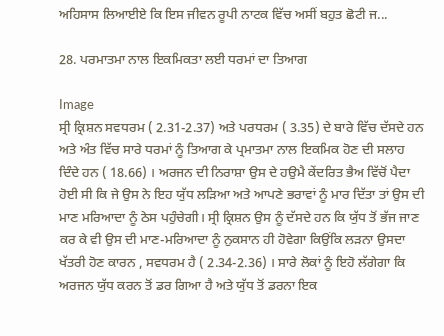ਅਹਿਸਾਸ ਲਿਆਈਏ ਕਿ ਇਸ ਜੀਵਨ ਰੂਪੀ ਨਾਟਕ ਵਿੱਚ ਅਸੀਂ ਬਹੁਤ ਛੋਟੀ ਜ...

28. ਪਰਮਾਤਮਾ ਨਾਲ ਇਕਮਿਕਤਾ ਲਈ ਧਰਮਾਂ ਦਾ ਤਿਆਗ

Image
ਸ੍ਰੀ ਕ੍ਰਿਸ਼ਨ ਸਵਧਰਮ ( 2.31-2.37) ਅਤੇ ਪਰਧਰਮ ( 3.35) ਦੇ ਬਾਰੇ ਵਿੱਚ ਦੱਸਦੇ ਹਨ ਅਤੇ ਅੰਤ ਵਿੱਚ ਸਾਰੇ ਧਰਮਾਂ ਨੂੰ ਤਿਆਗ ਕੇ ਪ੍ਰਮਾਤਮਾ ਨਾਲ ਇਕਮਿਕ ਹੋਣ ਦੀ ਸਲਾਹ ਦਿੰਦੇ ਹਨ ( 18.66) । ਅਰਜਨ ਦੀ ਨਿਰਾਸ਼ਾ ਉਸ ਦੇ ਹਉਮੈ ਕੇਂਦਰਿਤ ਭੈਅ ਵਿੱਚੋਂ ਪੈਦਾ ਹੋਈ ਸੀ ਕਿ ਜੇ ਉਸ ਨੇ ਇਹ ਯੁੱਧ ਲੜਿਆ ਅਤੇ ਆਪਣੇ ਭਰਾਵਾਂ ਨੂੰ ਮਾਰ ਦਿੱਤਾ ਤਾਂ ਉਸ ਦੀ ਮਾਣ ਮਰਿਆਦਾ ਨੂੰ ਠੇਸ ਪਹੁੰਚੇਗੀ। ਸ੍ਰੀ ਕ੍ਰਿਸ਼ਨ ਉਸ ਨੂੰ ਦੱਸਦੇ ਹਨ ਕਿ ਯੁੱਧ ਤੋਂ ਭੱਜ ਜਾਣ ਕਰ ਕੇ ਵੀ ਉਸ ਦੀ ਮਾਣ-ਮਰਿਆਦਾ ਨੂੰ ਨੁਕਸਾਨ ਹੀ ਹੋਵੇਗਾ ਕਿਉਂਕਿ ਲੜਨਾ ਉਸਦਾ ਖੱਤਰੀ ਹੋਣ ਕਾਰਨ , ਸਵਧਰਮ ਹੈ ( 2.34-2.36) । ਸਾਰੇ ਲੋਕਾਂ ਨੂੰ ਇਹੋ ਲੱਗੇਗਾ ਕਿ ਅਰਜਨ ਯੁੱਧ ਕਰਨ ਤੋਂ ਡਰ ਗਿਆ ਹੈ ਅਤੇ ਯੁੱਧ ਤੋਂ ਡਰਨਾ ਇਕ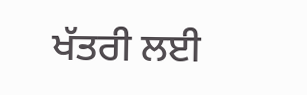ਖੱਤਰੀ ਲਈ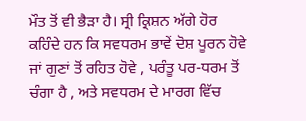ਮੌਤ ਤੋਂ ਵੀ ਭੈੜਾ ਹੈ। ਸ੍ਰੀ ਕ੍ਰਿਸ਼ਨ ਅੱਗੇ ਹੋਰ ਕਹਿੰਦੇ ਹਨ ਕਿ ਸਵਧਰਮ ਭਾਵੇਂ ਦੋਸ਼ ਪੂਰਨ ਹੋਵੇ ਜਾਂ ਗੁਣਾਂ ਤੋਂ ਰਹਿਤ ਹੋਵੇ , ਪਰੰਤੂ ਪਰ-ਧਰਮ ਤੋਂ ਚੰਗਾ ਹੈ , ਅਤੇ ਸਵਧਰਮ ਦੇ ਮਾਰਗ ਵਿੱਚ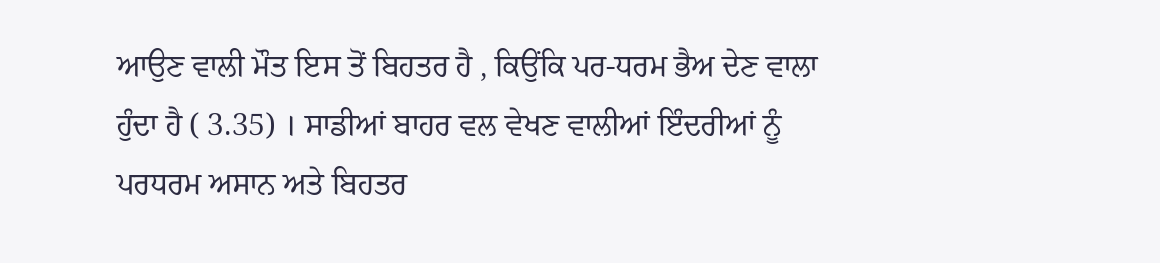ਆਉਣ ਵਾਲੀ ਮੌਤ ਇਸ ਤੋਂ ਬਿਹਤਰ ਹੈ , ਕਿਉਂਕਿ ਪਰ-ਧਰਮ ਭੈਅ ਦੇਣ ਵਾਲਾ ਹੁੰਦਾ ਹੈ ( 3.35) । ਸਾਡੀਆਂ ਬਾਹਰ ਵਲ ਵੇਖਣ ਵਾਲੀਆਂ ਇੰਦਰੀਆਂ ਨੂੰ ਪਰਧਰਮ ਅਸਾਨ ਅਤੇ ਬਿਹਤਰ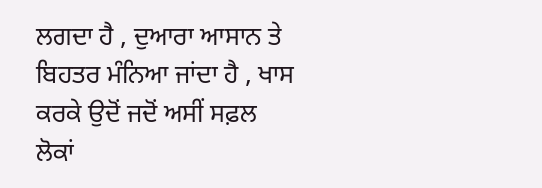ਲਗਦਾ ਹੈ , ਦੁਆਰਾ ਆਸਾਨ ਤੇ ਬਿਹਤਰ ਮੰਨਿਆ ਜਾਂਦਾ ਹੈ , ਖਾਸ ਕਰਕੇ ਉਦੋਂ ਜਦੋਂ ਅਸੀਂ ਸਫ਼ਲ ਲੋਕਾਂ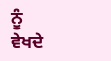ਨੂੰ ਵੇਖਦੇ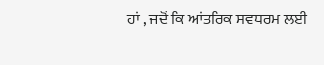ਹਾਂ , ਜਦੋਂ ਕਿ ਆਂਤਰਿਕ ਸਵਧਰਮ ਲਈ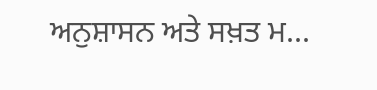ਅਨੁਸ਼ਾਸਨ ਅਤੇ ਸਖ਼ਤ ਮ...